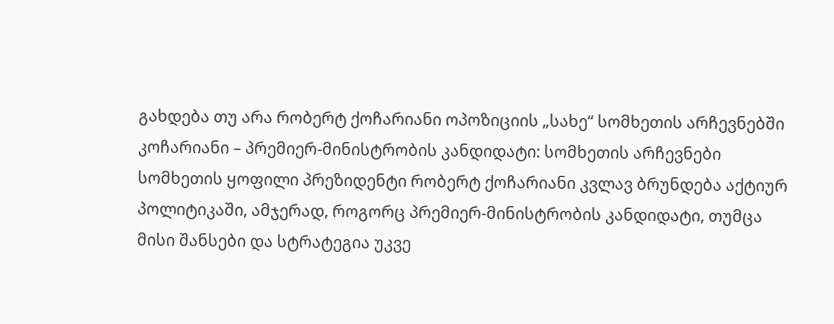გახდება თუ არა რობერტ ქოჩარიანი ოპოზიციის „სახე“ სომხეთის არჩევნებში
კოჩარიანი – პრემიერ-მინისტრობის კანდიდატი: სომხეთის არჩევნები
სომხეთის ყოფილი პრეზიდენტი რობერტ ქოჩარიანი კვლავ ბრუნდება აქტიურ პოლიტიკაში, ამჯერად, როგორც პრემიერ-მინისტრობის კანდიდატი, თუმცა მისი შანსები და სტრატეგია უკვე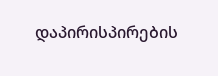დაპირისპირების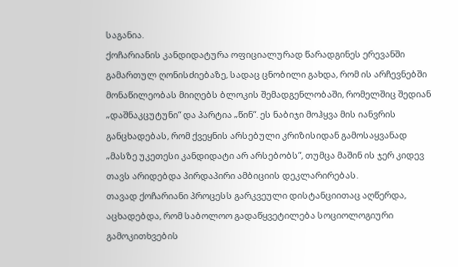საგანია.
ქოჩარიანის კანდიდატურა ოფიციალურად წარადგინეს ერევანში გამართულ ღონისძიებაზე, სადაც ცნობილი გახდა, რომ ის არჩევნებში მონაწილეობას მიიღებს ბლოკის შემადგენლობაში, რომელშიც შედიან „დაშნაკცუტუნი“ და პარტია „წინ“. ეს ნაბიჯი მოჰყვა მის იანვრის განცხადებას, რომ ქვეყნის არსებული კრიზისიდან გამოსაყვანად „მასზე უკეთესი კანდიდატი არ არსებობს“, თუმცა მაშინ ის ჯერ კიდევ თავს არიდებდა პირდაპირი ამბიციის დეკლარირებას.
თავად ქოჩარიანი პროცესს გარკვეული დისტანციითაც აღწერდა, აცხადებდა, რომ საბოლოო გადაწყვეტილება სოციოლოგიური გამოკითხვების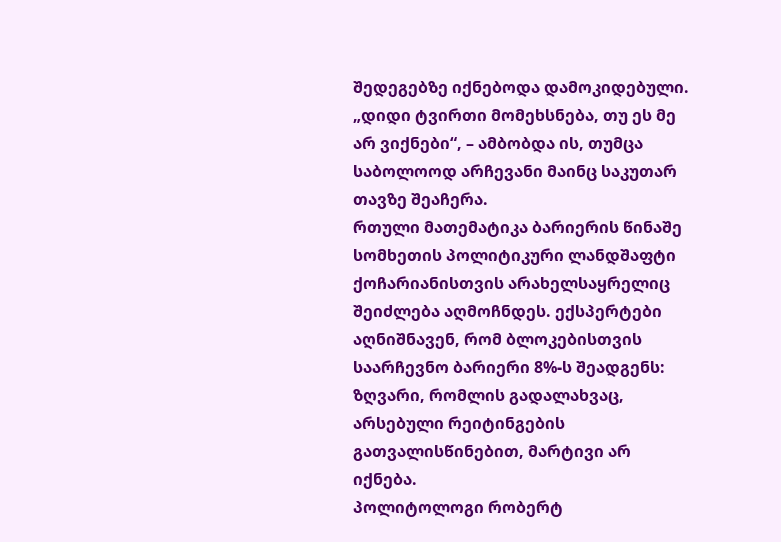შედეგებზე იქნებოდა დამოკიდებული. „დიდი ტვირთი მომეხსნება, თუ ეს მე არ ვიქნები“, – ამბობდა ის, თუმცა საბოლოოდ არჩევანი მაინც საკუთარ თავზე შეაჩერა.
რთული მათემატიკა ბარიერის წინაშე
სომხეთის პოლიტიკური ლანდშაფტი ქოჩარიანისთვის არახელსაყრელიც შეიძლება აღმოჩნდეს. ექსპერტები აღნიშნავენ, რომ ბლოკებისთვის საარჩევნო ბარიერი 8%-ს შეადგენს: ზღვარი, რომლის გადალახვაც, არსებული რეიტინგების გათვალისწინებით, მარტივი არ იქნება.
პოლიტოლოგი რობერტ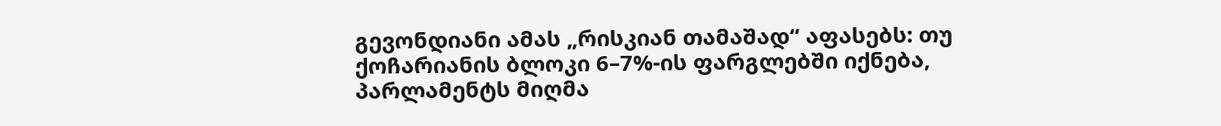გევონდიანი ამას „რისკიან თამაშად“ აფასებს: თუ ქოჩარიანის ბლოკი 6–7%-ის ფარგლებში იქნება, პარლამენტს მიღმა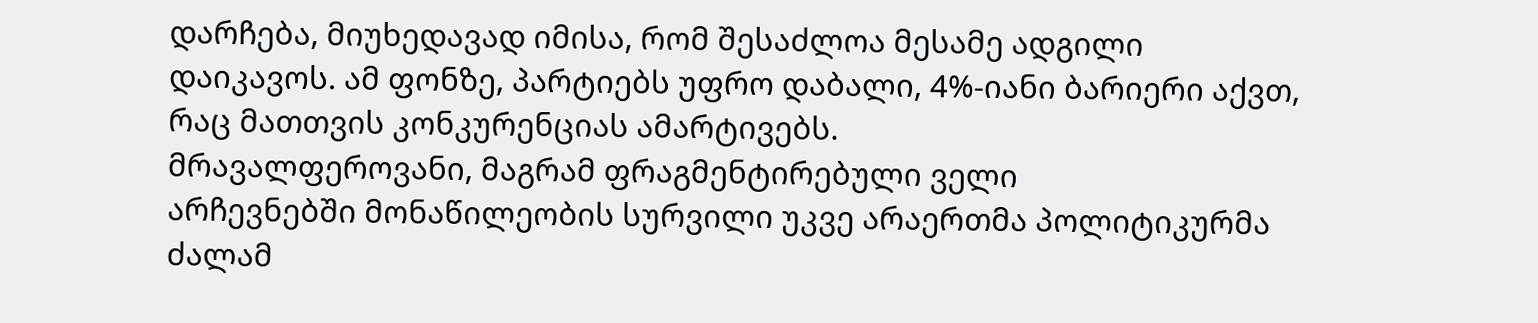დარჩება, მიუხედავად იმისა, რომ შესაძლოა მესამე ადგილი დაიკავოს. ამ ფონზე, პარტიებს უფრო დაბალი, 4%-იანი ბარიერი აქვთ, რაც მათთვის კონკურენციას ამარტივებს.
მრავალფეროვანი, მაგრამ ფრაგმენტირებული ველი
არჩევნებში მონაწილეობის სურვილი უკვე არაერთმა პოლიტიკურმა ძალამ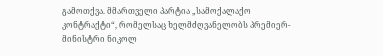გამოთქვა. მმართველი პარტია „სამოქალაქო კონტრაქტი“, რომელსაც ხელმძღვანელობს პრემიერ-მინისტრი ნიკოლ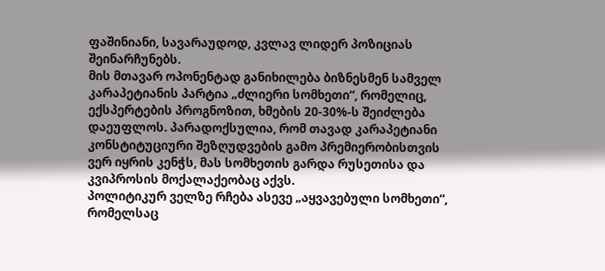ფაშინიანი, სავარაუდოდ, კვლავ ლიდერ პოზიციას შეინარჩუნებს.
მის მთავარ ოპონენტად განიხილება ბიზნესმენ სამველ კარაპეტიანის პარტია „ძლიერი სომხეთი“, რომელიც, ექსპერტების პროგნოზით, ხმების 20-30%-ს შეიძლება დაეუფლოს. პარადოქსულია, რომ თავად კარაპეტიანი კონსტიტუციური შეზღუდვების გამო პრემიერობისთვის ვერ იყრის კენჭს, მას სომხეთის გარდა რუსეთისა და კვიპროსის მოქალაქეობაც აქვს.
პოლიტიკურ ველზე რჩება ასევე „აყვავებული სომხეთი“, რომელსაც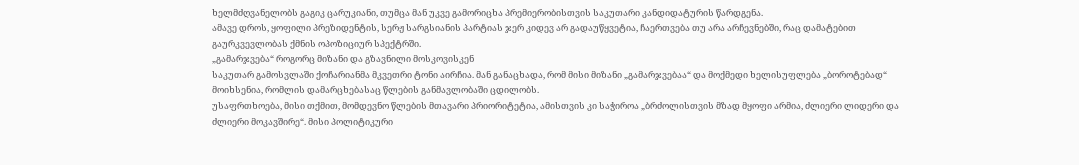ხელმძღვანელობს გაგიკ ცარუკიანი, თუმცა მან უკვე გამორიცხა პრემიერობისთვის საკუთარი კანდიდატურის წარდგენა.
ამავე დროს, ყოფილი პრეზიდენტის, სერჟ სარგსიანის პარტიას ჯერ კიდევ არ გადაუწყვეტია, ჩაერთვება თუ არა არჩევნებში, რაც დამატებით გაურკვევლობას ქმნის ოპოზიციურ სპექტრში.
„გამარჯვება“ როგორც მიზანი და გზავნილი მოსკოვისკენ
საკუთარ გამოსვლაში ქოჩარიანმა მკვეთრი ტონი აირჩია. მან განაცხადა, რომ მისი მიზანი „გამარჯვებაა“ და მოქმედი ხელისუფლება „ბოროტებად“ მოიხსენია, რომლის დამარცხებასაც წლების განმავლობაში ცდილობს.
უსაფრთხოება, მისი თქმით, მომდევნო წლების მთავარი პრიორიტეტია, ამისთვის კი საჭიროა „ბრძოლისთვის მზად მყოფი არმია, ძლიერი ლიდერი და ძლიერი მოკავშირე“. მისი პოლიტიკური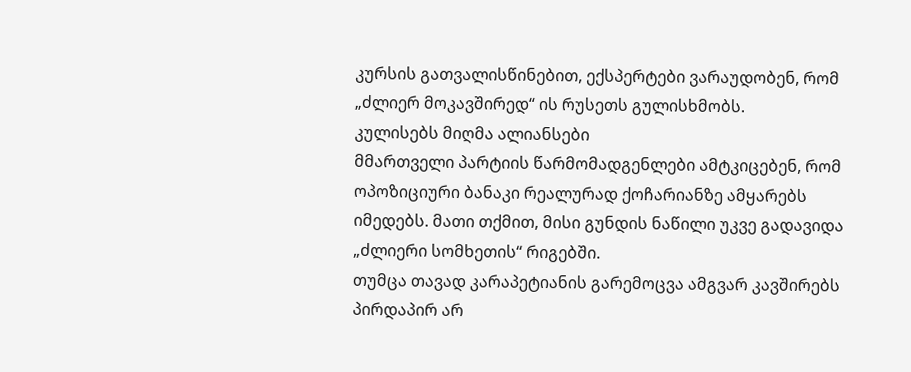კურსის გათვალისწინებით, ექსპერტები ვარაუდობენ, რომ „ძლიერ მოკავშირედ“ ის რუსეთს გულისხმობს.
კულისებს მიღმა ალიანსები
მმართველი პარტიის წარმომადგენლები ამტკიცებენ, რომ ოპოზიციური ბანაკი რეალურად ქოჩარიანზე ამყარებს იმედებს. მათი თქმით, მისი გუნდის ნაწილი უკვე გადავიდა „ძლიერი სომხეთის“ რიგებში.
თუმცა თავად კარაპეტიანის გარემოცვა ამგვარ კავშირებს პირდაპირ არ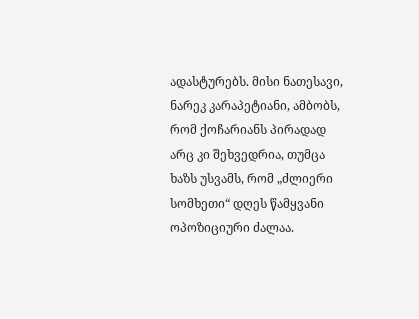ადასტურებს. მისი ნათესავი, ნარეკ კარაპეტიანი, ამბობს, რომ ქოჩარიანს პირადად არც კი შეხვედრია, თუმცა ხაზს უსვამს, რომ „ძლიერი სომხეთი“ დღეს წამყვანი ოპოზიციური ძალაა.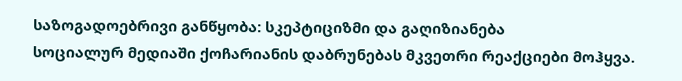საზოგადოებრივი განწყობა: სკეპტიციზმი და გაღიზიანება
სოციალურ მედიაში ქოჩარიანის დაბრუნებას მკვეთრი რეაქციები მოჰყვა.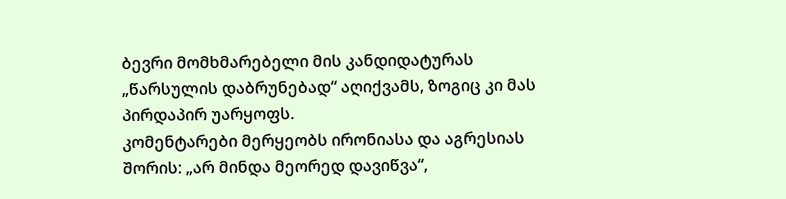ბევრი მომხმარებელი მის კანდიდატურას „წარსულის დაბრუნებად“ აღიქვამს, ზოგიც კი მას პირდაპირ უარყოფს.
კომენტარები მერყეობს ირონიასა და აგრესიას შორის: „არ მინდა მეორედ დავიწვა“,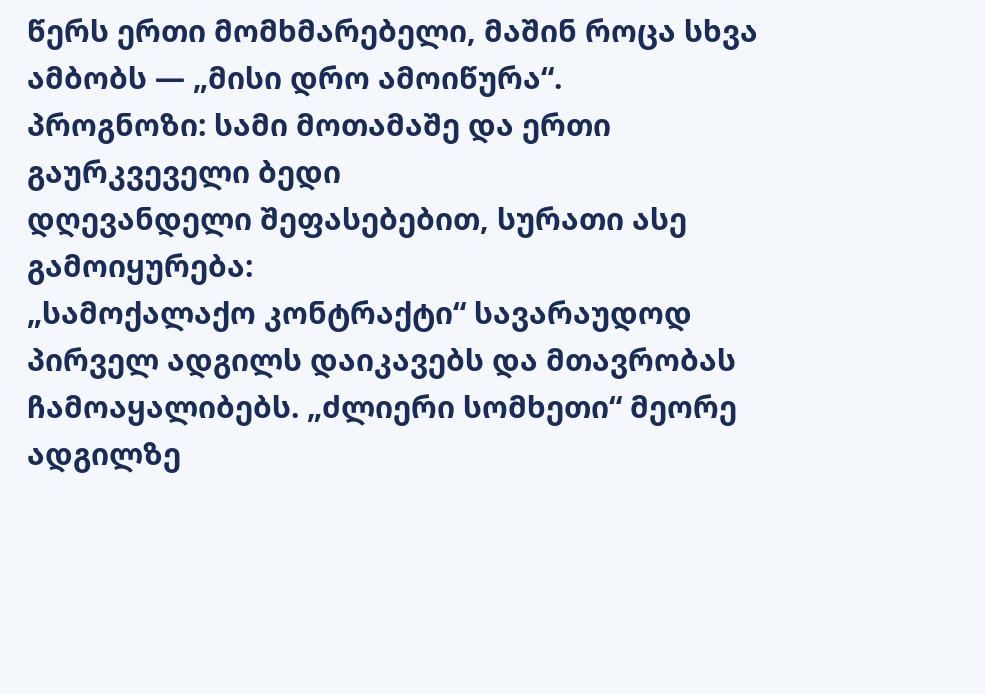წერს ერთი მომხმარებელი, მაშინ როცა სხვა ამბობს — „მისი დრო ამოიწურა“.
პროგნოზი: სამი მოთამაშე და ერთი გაურკვეველი ბედი
დღევანდელი შეფასებებით, სურათი ასე გამოიყურება:
„სამოქალაქო კონტრაქტი“ სავარაუდოდ პირველ ადგილს დაიკავებს და მთავრობას ჩამოაყალიბებს. „ძლიერი სომხეთი“ მეორე ადგილზე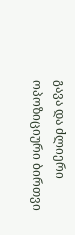გავა და ძლიერი ოპოზიციური ბირთვი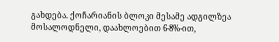გახდება. ქოჩარიანის ბლოკი მესამე ადგილზეა მოსალოდნელი, დაახლოებით 6-8%-ით,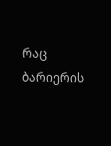რაც ბარიერის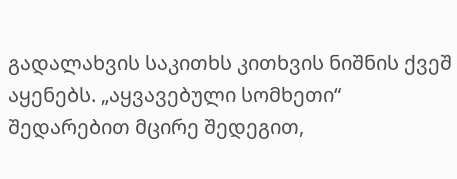გადალახვის საკითხს კითხვის ნიშნის ქვეშ აყენებს. „აყვავებული სომხეთი“ შედარებით მცირე შედეგით,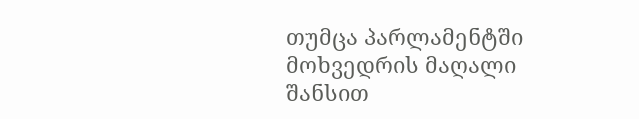თუმცა პარლამენტში მოხვედრის მაღალი შანსით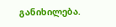განიხილება.